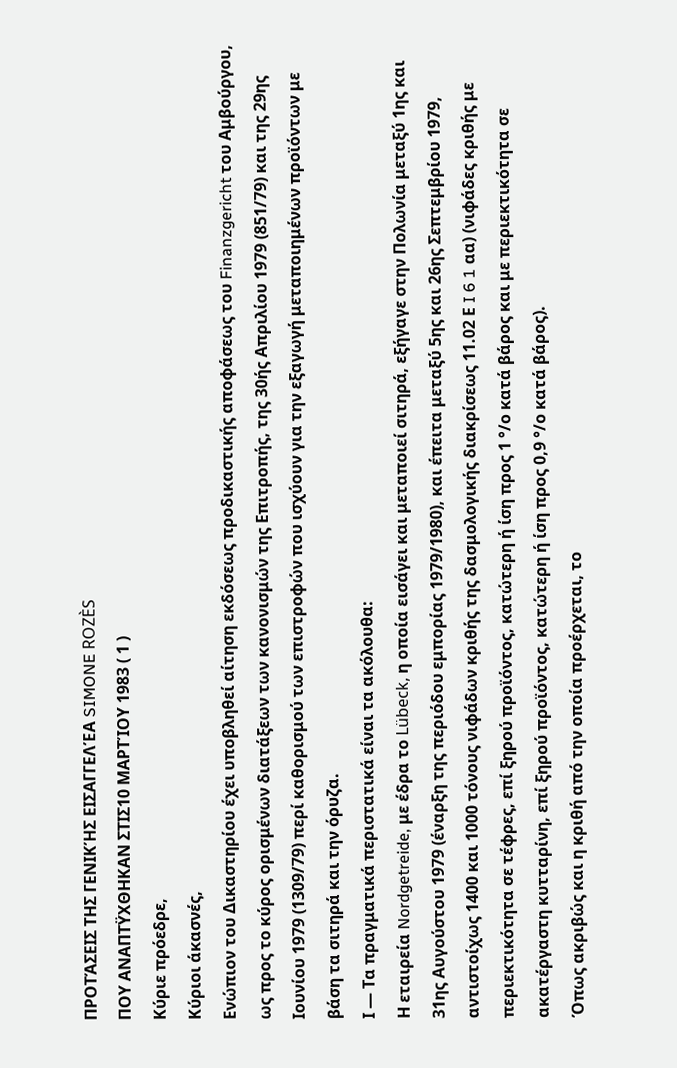ΠΡΟΤΆΣΕΙΣ ΤΗΣ ΓΕΝΙΚΉΣ ΕΙΣΑΓΓΕΛΈΑ SIMONE ROZÈS
ΠΟΥ ΑΝΑΠΤΫΧΘΗΚΑΝ ΣΤΙΣ10 ΜΑΡΤΊΟΥ 1983 ( 1 )
Κύριε πρόεδρε,
Κύριοι άκασνές,
Ενώπιον του Δικαστηρίου έχει υποβληθεί αίτηση εκδόσεως προδικαστικής αποφάσεως του Finanzgericht του Αμβούργου, ως προς το κύρος ορισμένων διατάξεων των κανονισμών της Επιτροπής, της 30ής Απριλίου 1979 (851/79) και της 29ης Ιουνίου 1979 (1309/79) περί καθορισμού των επιστροφών που ισχύουν για την εξαγωγή μεταποιημένων προϊόντων με βάση τα σιτηρά και την όρυζα.
Ι — Τα πραγματικά περιστατικά είναι τα ακόλουθα:
Η εταιρεία Nordgetreide, με έδρα το Lübeck, η οποία εισάγει και μεταποιεί σιτηρά, εξήγαγε στην Πολωνία μεταξύ 1ης και 31ης Αυγούστου 1979 (έναρξη της περιόδου εμπορίας 1979/1980), και έπειτα μεταξύ 5ης και 26ης Σεπτεμβρίου 1979, αντιστοίχως 1400 και 1000 τόνους νιφάδων κριθής της δασμολογικής διακρίσεως 11.02 Ε I 6 1 αα) (νιφάδες κριθής με περιεκτικότητα σε τέφρες, επί ξηρού προϊόντος, κατώτερη ή ίση προς 1 °/ο κατά βάρος και με περιεκτικότητα σε ακατέργαστη κυτταρίνη, επί ξηρού προϊόντος, κατώτερη ή ίση προς 0,9 °/ο κατά βάρος).
Όπως ακριβώς και η κριθή από την οποία προέρχεται, το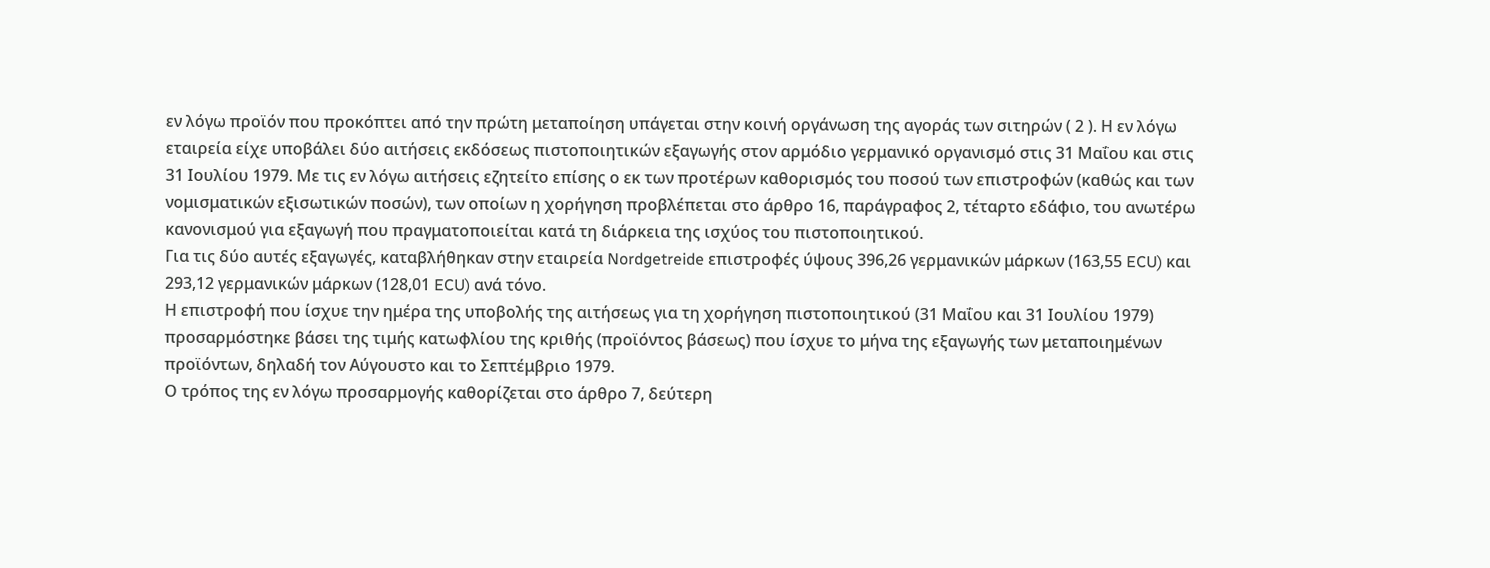εν λόγω προϊόν που προκόπτει από την πρώτη μεταποίηση υπάγεται στην κοινή οργάνωση της αγοράς των σιτηρών ( 2 ). Η εν λόγω εταιρεία είχε υποβάλει δύο αιτήσεις εκδόσεως πιστοποιητικών εξαγωγής στον αρμόδιο γερμανικό οργανισμό στις 31 Μαΐου και στις 31 Ιουλίου 1979. Με τις εν λόγω αιτήσεις εζητείτο επίσης ο εκ των προτέρων καθορισμός του ποσού των επιστροφών (καθώς και των νομισματικών εξισωτικών ποσών), των οποίων η χορήγηση προβλέπεται στο άρθρο 16, παράγραφος 2, τέταρτο εδάφιο, του ανωτέρω κανονισμού για εξαγωγή που πραγματοποιείται κατά τη διάρκεια της ισχύος του πιστοποιητικού.
Για τις δύο αυτές εξαγωγές, καταβλήθηκαν στην εταιρεία Nordgetreide επιστροφές ύψους 396,26 γερμανικών μάρκων (163,55 ECU) και 293,12 γερμανικών μάρκων (128,01 ECU) ανά τόνο.
Η επιστροφή που ίσχυε την ημέρα της υποβολής της αιτήσεως για τη χορήγηση πιστοποιητικού (31 Μαΐου και 31 Ιουλίου 1979) προσαρμόστηκε βάσει της τιμής κατωφλίου της κριθής (προϊόντος βάσεως) που ίσχυε το μήνα της εξαγωγής των μεταποιημένων προϊόντων, δηλαδή τον Αύγουστο και το Σεπτέμβριο 1979.
Ο τρόπος της εν λόγω προσαρμογής καθορίζεται στο άρθρο 7, δεύτερη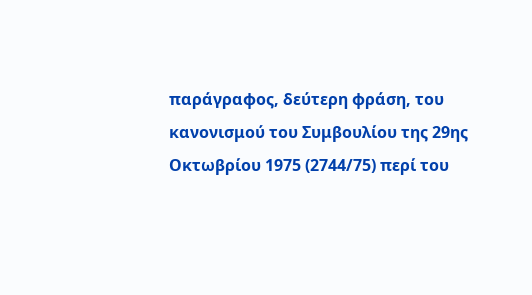παράγραφος, δεύτερη φράση, του κανονισμού του Συμβουλίου της 29ης Οκτωβρίου 1975 (2744/75) περί του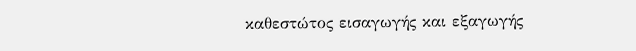καθεστώτος εισαγωγής και εξαγωγής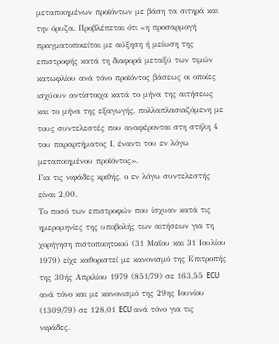μεταποιημένων προϊόντων με βάση τα σιτηρά και την όρυζα. Προβλέπεται ότι «η προσαρμογή πραγματοποιείται με αύξηση ή μείωση της επιστροφής κατά τη διαφορά μεταξύ των τιμών κατωφλίου ανά τόνο προϊόντος βάσεως οι οποίες ισχύουν αντίστοιχα κατά το μήνα της αιτήσεως και το μήνα της εξαγωγής, πολλαπλασιαζόμενη με τους συντελεστές που αναφέρονται στη στήλη 4 του παραρτήματος Ι, έναντι του εν λόγω μεταποιημένου προϊόντος».
Για τις νιφάδες κριθής, ο εν λόγω συντελεστής είναι 2,00.
Το ποσό των επιστροφών που ίσχυαν κατά τις ημερομηνίες της υποβολής των αιτήσεων για τη χορήγηση πιστοποιητικού (31 Μαΐου και 31 Ιουλίου 1979) είχε καθοριστεί με κανονισμό της Επιτροπής της 30ής Απριλίου 1979 (851/79) σε 163,55 ECU ανά τόνο και με κανονισμό της 29ης Ιουνίου (1309/79) σε 128,01 ECU ανά τόνο για τις νιφάδες.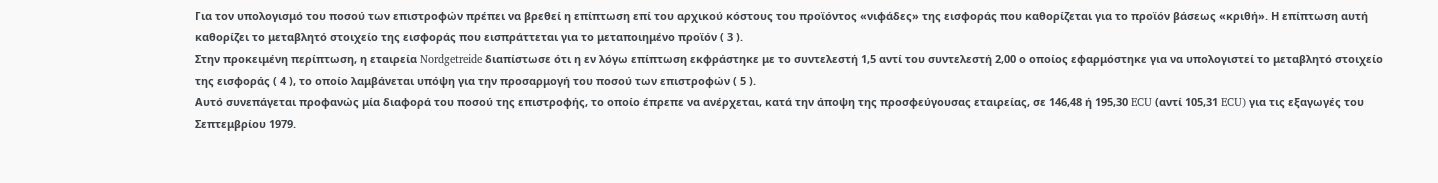Για τον υπολογισμό του ποσού των επιστροφών πρέπει να βρεθεί η επίπτωση επί του αρχικού κόστους του προϊόντος «νιφάδες» της εισφοράς που καθορίζεται για το προϊόν βάσεως «κριθή». Η επίπτωση αυτή καθορίζει το μεταβλητό στοιχείο της εισφοράς που εισπράττεται για το μεταποιημένο προϊόν ( 3 ).
Στην προκειμένη περίπτωση, η εταιρεία Nordgetreide διαπίστωσε ότι η εν λόγω επίπτωση εκφράστηκε με το συντελεστή 1,5 αντί του συντελεστή 2,00 ο οποίος εφαρμόστηκε για να υπολογιστεί το μεταβλητό στοιχείο της εισφοράς ( 4 ), το οποίο λαμβάνεται υπόψη για την προσαρμογή του ποσού των επιστροφών ( 5 ).
Αυτό συνεπάγεται προφανώς μία διαφορά του ποσού της επιστροφής, το οποίο έπρεπε να ανέρχεται, κατά την άποψη της προσφεύγουσας εταιρείας, σε 146,48 ή 195,30 ECU (αντί 105,31 ECU) για τις εξαγωγές του Σεπτεμβρίου 1979.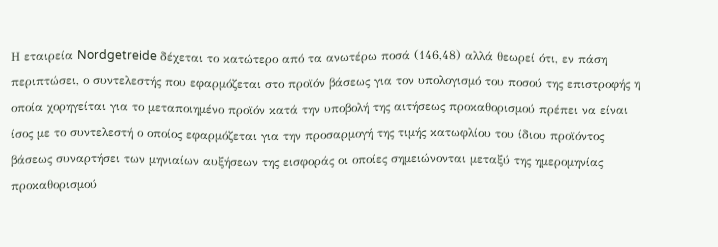Η εταιρεία Nordgetreide δέχεται το κατώτερο από τα ανωτέρω ποσά (146,48) αλλά θεωρεί ότι, εν πάση περιπτώσει, ο συντελεστής που εφαρμόζεται στο προϊόν βάσεως για τον υπολογισμό του ποσού της επιστροφής η οποία χορηγείται για το μεταποιημένο προϊόν κατά την υποβολή της αιτήσεως προκαθορισμού πρέπει να είναι ίσος με το συντελεστή ο οποίος εφαρμόζεται για την προσαρμογή της τιμής κατωφλίου του ίδιου προϊόντος βάσεως συναρτήσει των μηνιαίων αυξήσεων της εισφοράς οι οποίες σημειώνονται μεταξύ της ημερομηνίας προκαθορισμού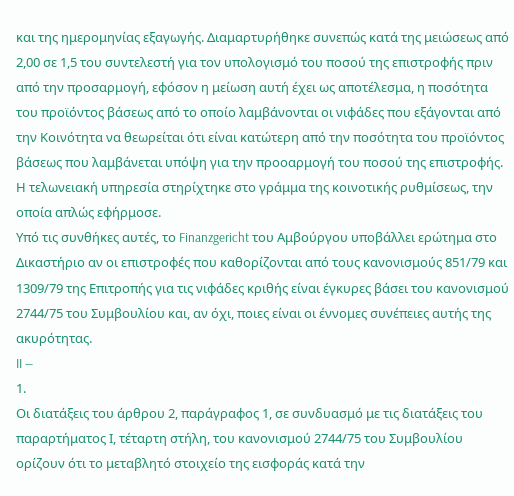και της ημερομηνίας εξαγωγής. Διαμαρτυρήθηκε συνεπώς κατά της μειώσεως από 2,00 σε 1,5 του συντελεστή για τον υπολογισμό του ποσού της επιστροφής πριν από την προσαρμογή, εφόσον η μείωση αυτή έχει ως αποτέλεσμα, η ποσότητα του προϊόντος βάσεως από το οποίο λαμβάνονται οι νιφάδες που εξάγονται από την Κοινότητα να θεωρείται ότι είναι κατώτερη από την ποσότητα του προϊόντος βάσεως που λαμβάνεται υπόψη για την προοαρμογή του ποσού της επιστροφής.
Η τελωνειακή υπηρεσία στηρίχτηκε στο γράμμα της κοινοτικής ρυθμίσεως, την οποία απλώς εφήρμοσε.
Υπό τις συνθήκες αυτές, το Finanzgericht του Αμβούργου υποβάλλει ερώτημα στο Δικαστήριο αν οι επιστροφές που καθορίζονται από τους κανονισμούς 851/79 και 1309/79 της Επιτροπής για τις νιφάδες κριθής είναι έγκυρες βάσει του κανονισμού 2744/75 του Συμβουλίου και, αν όχι, ποιες είναι οι έννομες συνέπειες αυτής της ακυρότητας.
II —
1.
Οι διατάξεις του άρθρου 2, παράγραφος 1, σε συνδυασμό με τις διατάξεις του παραρτήματος Ι, τέταρτη στήλη, του κανονισμού 2744/75 του Συμβουλίου ορίζουν ότι το μεταβλητό στοιχείο της εισφοράς κατά την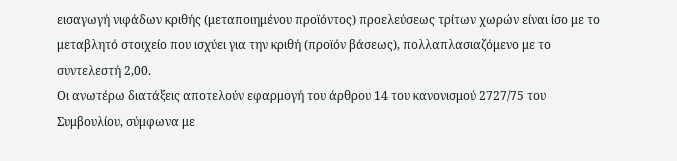εισαγωγή νιφάδων κριθής (μεταποιημένου προϊόντος) προελεύσεως τρίτων χωρών είναι ίσο με το μεταβλητό στοιχείο που ισχύει για την κριθή (προϊόν βάσεως), πολλαπλασιαζόμενο με το συντελεστή 2,00.
Οι ανωτέρω διατάξεις αποτελούν εφαρμογή του άρθρου 14 του κανονισμού 2727/75 του Συμβουλίου, σύμφωνα με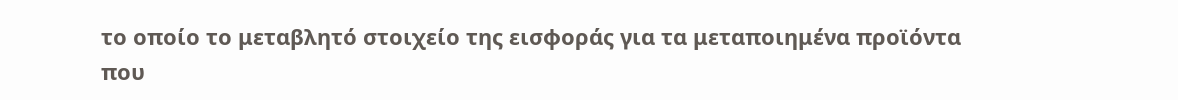το οποίο το μεταβλητό στοιχείο της εισφοράς για τα μεταποιημένα προϊόντα που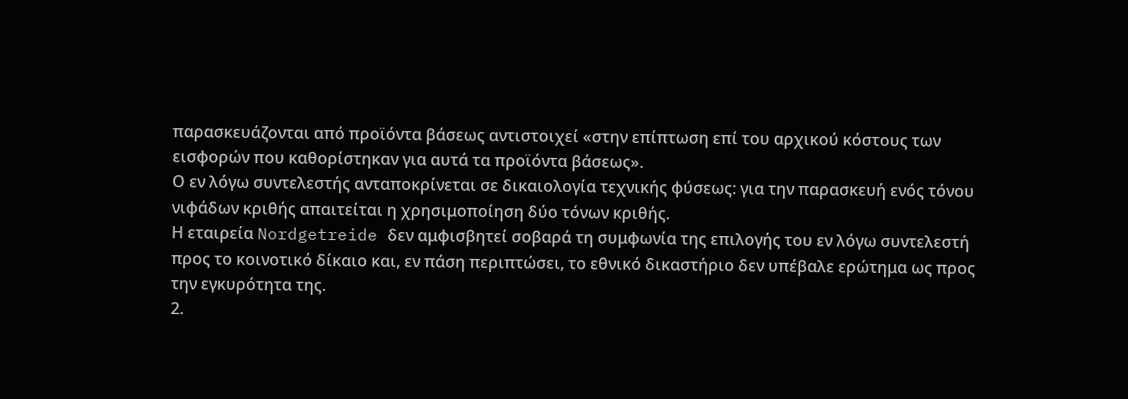παρασκευάζονται από προϊόντα βάσεως αντιστοιχεί «στην επίπτωση επί του αρχικού κόστους των εισφορών που καθορίστηκαν για αυτά τα προϊόντα βάσεως».
Ο εν λόγω συντελεστής ανταποκρίνεται σε δικαιολογία τεχνικής φύσεως: για την παρασκευή ενός τόνου νιφάδων κριθής απαιτείται η χρησιμοποίηση δύο τόνων κριθής.
Η εταιρεία Nordgetreide δεν αμφισβητεί σοβαρά τη συμφωνία της επιλογής του εν λόγω συντελεστή προς το κοινοτικό δίκαιο και, εν πάση περιπτώσει, το εθνικό δικαστήριο δεν υπέβαλε ερώτημα ως προς την εγκυρότητα της.
2.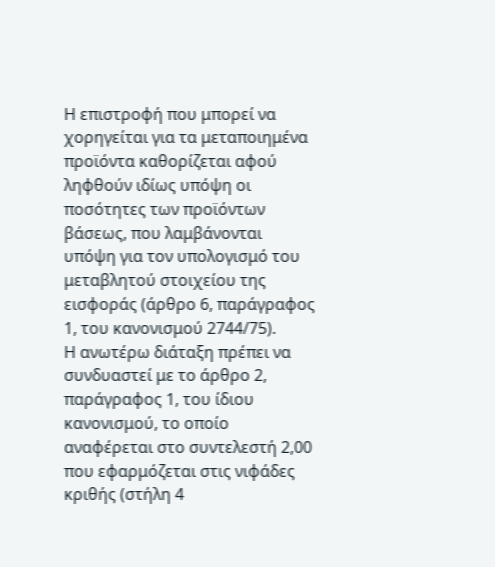Η επιστροφή που μπορεί να χορηγείται για τα μεταποιημένα προϊόντα καθορίζεται αφού ληφθούν ιδίως υπόψη οι ποσότητες των προϊόντων βάσεως, που λαμβάνονται υπόψη για τον υπολογισμό του μεταβλητού στοιχείου της εισφοράς (άρθρο 6, παράγραφος 1, του κανονισμού 2744/75).
Η ανωτέρω διάταξη πρέπει να συνδυαστεί με το άρθρο 2, παράγραφος 1, του ίδιου κανονισμού, το οποίο αναφέρεται στο συντελεστή 2,00 που εφαρμόζεται στις νιφάδες κριθής (στήλη 4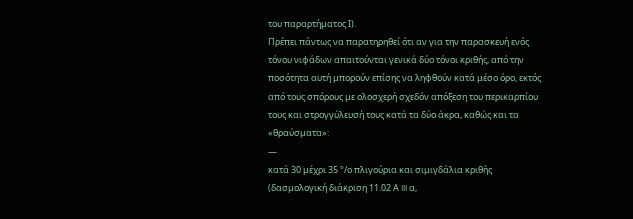του παραρτήματος Ι).
Πρέπει πάντως να παρατηρηθεί ότι αν για την παρασκευή ενός τόνου νιφάδων απαιτούνται γενικά δύο τόνοι κριθής, από την ποσότητα αυτή μπορούν επίσης να ληφθούν κατά μέσο όρο, εκτός από τους σπόρους με ολοσχερή σχεδόν απόξεση του περικαρπίου τους και στρογγύλευσή τους κατά τα δύο άκρα, καθώς και τα «θραύσματα»:
—
κατά 30 μέχρι 35 °/ο πλιγούρια και σιμιγδάλια κριθής (δασμολογική διάκριση 11.02 Α III α,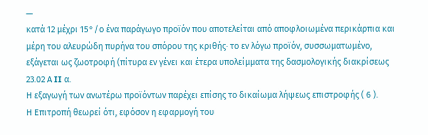—
κατά 12 μέχρι 15°/ο ένα παράγωγο προϊόν που αποτελείται από αποφλοιωμένα περικάρπια και μέρη του αλευρώδη πυρήνα του σπόρου της κριθής· το εν λόγω προϊόν, συσσωματωμένο, εξάγεται ως ζωοτροφή (πίτυρα εν γένει και έτερα υπολείμματα της δασμολογικής διακρίσεως 23.02 Α II α.
Η εξαγωγή των ανωτέρω προϊόντων παρέχει επίσης το δικαίωμα λήψεως επιστροφής ( 6 ).
Η Επιτροπή θεωρεί ότι, εφόσον η εφαρμογή του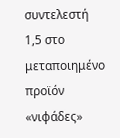συντελεστή 1,5 στο μεταποιημένο προϊόν «νιφάδες»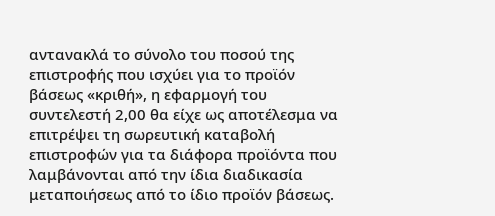αντανακλά το σύνολο του ποσού της επιστροφής που ισχύει για το προϊόν βάσεως «κριθή», η εφαρμογή του συντελεστή 2,00 θα είχε ως αποτέλεσμα να επιτρέψει τη σωρευτική καταβολή επιστροφών για τα διάφορα προϊόντα που λαμβάνονται από την ίδια διαδικασία μεταποιήσεως από το ίδιο προϊόν βάσεως.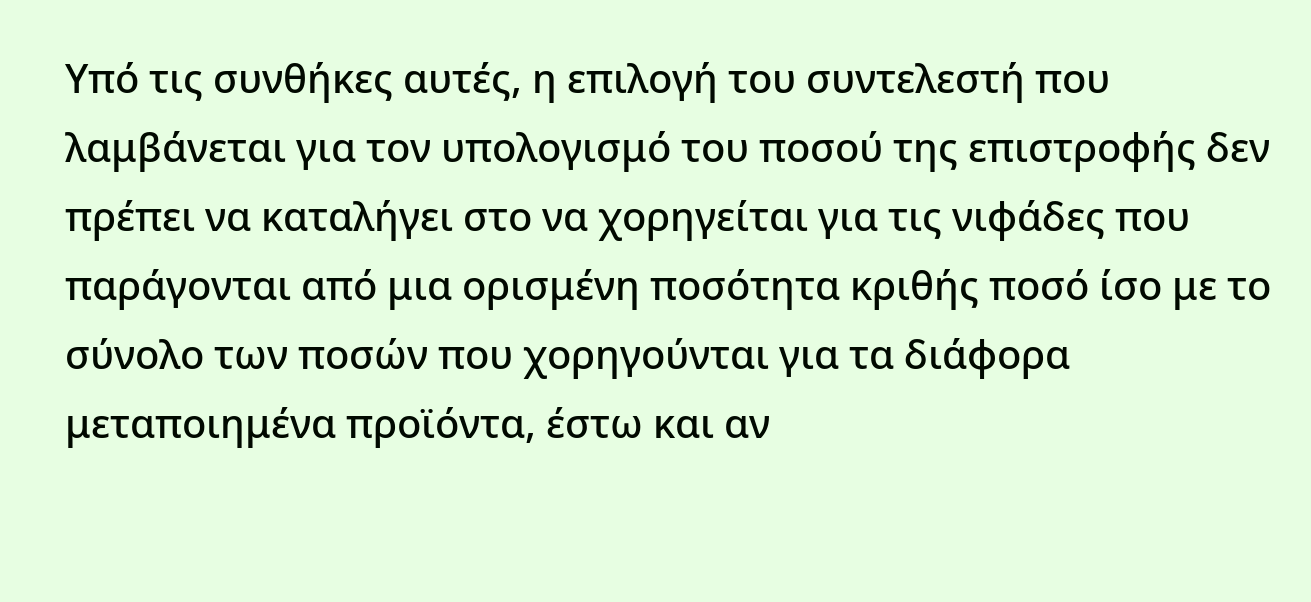Υπό τις συνθήκες αυτές, η επιλογή του συντελεστή που λαμβάνεται για τον υπολογισμό του ποσού της επιστροφής δεν πρέπει να καταλήγει στο να χορηγείται για τις νιφάδες που παράγονται από μια ορισμένη ποσότητα κριθής ποσό ίσο με το σύνολο των ποσών που χορηγούνται για τα διάφορα μεταποιημένα προϊόντα, έστω και αν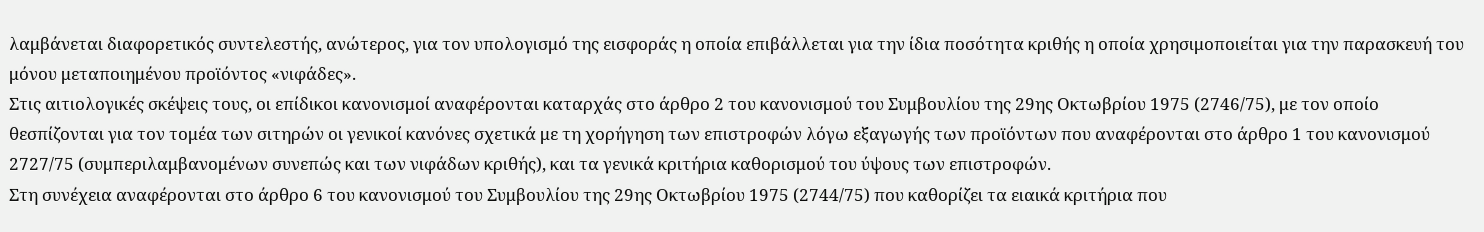λαμβάνεται διαφορετικός συντελεστής, ανώτερος, για τον υπολογισμό της εισφοράς η οποία επιβάλλεται για την ίδια ποσότητα κριθής η οποία χρησιμοποιείται για την παρασκευή του μόνου μεταποιημένου προϊόντος «νιφάδες».
Στις αιτιολογικές σκέψεις τους, οι επίδικοι κανονισμοί αναφέρονται καταρχάς στο άρθρο 2 του κανονισμού του Συμβουλίου της 29ης Οκτωβρίου 1975 (2746/75), με τον οποίο θεσπίζονται για τον τομέα των σιτηρών οι γενικοί κανόνες σχετικά με τη χορήγηση των επιστροφών λόγω εξαγωγής των προϊόντων που αναφέρονται στο άρθρο 1 του κανονισμού 2727/75 (συμπεριλαμβανομένων συνεπώς και των νιφάδων κριθής), και τα γενικά κριτήρια καθορισμού του ύψους των επιστροφών.
Στη συνέχεια αναφέρονται στο άρθρο 6 του κανονισμού του Συμβουλίου της 29ης Οκτωβρίου 1975 (2744/75) που καθορίζει τα ειαικά κριτήρια που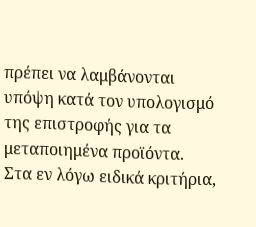πρέπει να λαμβάνονται υπόψη κατά τον υπολογισμό της επιστροφής για τα μεταποιημένα προϊόντα.
Στα εν λόγω ειδικά κριτήρια,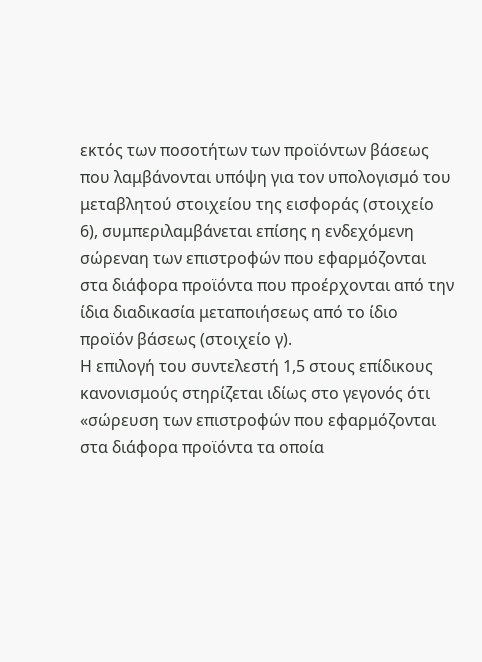εκτός των ποσοτήτων των προϊόντων βάσεως που λαμβάνονται υπόψη για τον υπολογισμό του μεταβλητού στοιχείου της εισφοράς (στοιχείο 6), συμπεριλαμβάνεται επίσης η ενδεχόμενη σώρεναη των επιστροφών που εφαρμόζονται στα διάφορα προϊόντα που προέρχονται από την ίδια διαδικασία μεταποιήσεως από το ίδιο προϊόν βάσεως (στοιχείο γ).
Η επιλογή του συντελεστή 1,5 στους επίδικους κανονισμούς στηρίζεται ιδίως στο γεγονός ότι «σώρευση των επιστροφών που εφαρμόζονται στα διάφορα προϊόντα τα οποία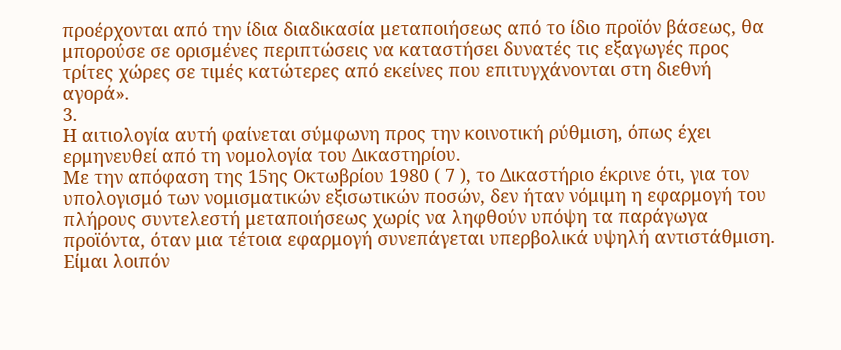προέρχονται από την ίδια διαδικασία μεταποιήσεως από το ίδιο προϊόν βάσεως, θα μπορούσε σε ορισμένες περιπτώσεις να καταστήσει δυνατές τις εξαγωγές προς τρίτες χώρες σε τιμές κατώτερες από εκείνες που επιτυγχάνονται στη διεθνή αγορά».
3.
Η αιτιολογία αυτή φαίνεται σύμφωνη προς την κοινοτική ρύθμιση, όπως έχει ερμηνευθεί από τη νομολογία του Δικαστηρίου.
Με την απόφαση της 15ης Οκτωβρίου 1980 ( 7 ), το Δικαστήριο έκρινε ότι, για τον υπολογισμό των νομισματικών εξισωτικών ποσών, δεν ήταν νόμιμη η εφαρμογή του πλήρους συντελεστή μεταποιήσεως χωρίς να ληφθούν υπόψη τα παράγωγα προϊόντα, όταν μια τέτοια εφαρμογή συνεπάγεται υπερβολικά υψηλή αντιστάθμιση.
Είμαι λοιπόν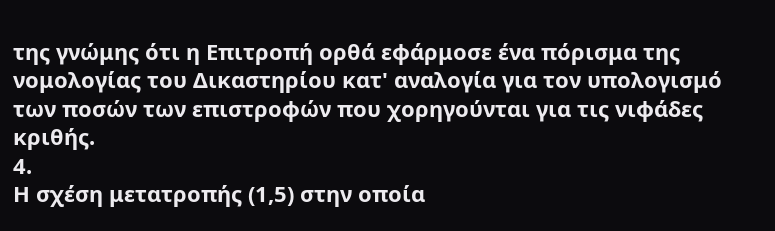της γνώμης ότι η Επιτροπή ορθά εφάρμοσε ένα πόρισμα της νομολογίας του Δικαστηρίου κατ' αναλογία για τον υπολογισμό των ποσών των επιστροφών που χορηγούνται για τις νιφάδες κριθής.
4.
Η σχέση μετατροπής (1,5) στην οποία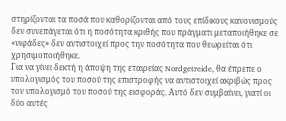στηρίζονται τα ποσά που καθορίζονται από τους επίδικους κανονισμούς δεν συνεπάγεται ότι η ποσότητα κριθής που πράγματι μεταποιήθηκε σε «νιφάδες» δεν αντιστοιχεί προς την ποσότητα που θεωρείται ότι χρησιμοποιήθηκε.
Για να γίνει δεκτή η άποψη της εταιρείας Nordgetreide, θα έπρεπε ο υπολογισμός του ποσού της επιστροφής να αντιστοιχεί ακριβώς προς τον υπολογισμό του ποσού της εισφοράς. Αυτό δεν συμβαίνει, γιατί οι δύο αυτές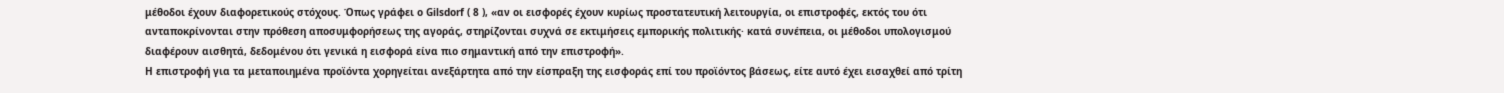μέθοδοι έχουν διαφορετικούς στόχους. Όπως γράφει ο Gilsdorf ( 8 ), «αν οι εισφορές έχουν κυρίως προστατευτική λειτουργία, οι επιστροφές, εκτός του ότι ανταποκρίνονται στην πρόθεση αποσυμφορήσεως της αγοράς, στηρίζονται συχνά σε εκτιμήσεις εμπορικής πολιτικής· κατά συνέπεια, οι μέθοδοι υπολογισμού διαφέρουν αισθητά, δεδομένου ότι γενικά η εισφορά είνα πιο σημαντική από την επιστροφή».
Η επιστροφή για τα μεταποιημένα προϊόντα χορηγείται ανεξάρτητα από την είσπραξη της εισφοράς επί του προϊόντος βάσεως, είτε αυτό έχει εισαχθεί από τρίτη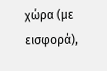χώρα (με εισφορά),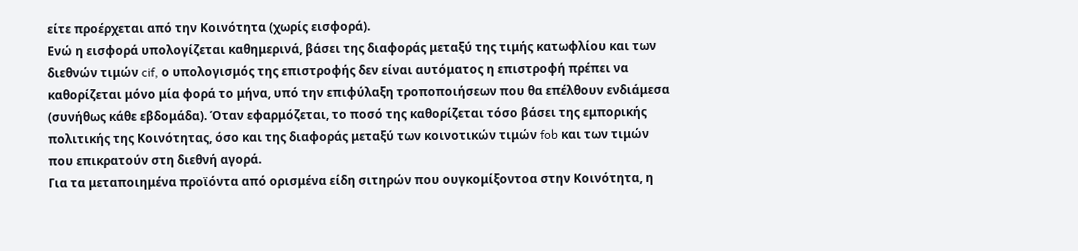είτε προέρχεται από την Κοινότητα (χωρίς εισφορά).
Ενώ η εισφορά υπολογίζεται καθημερινά, βάσει της διαφοράς μεταξύ της τιμής κατωφλίου και των διεθνών τιμών cif, ο υπολογισμός της επιστροφής δεν είναι αυτόματος η επιστροφή πρέπει να καθορίζεται μόνο μία φορά το μήνα, υπό την επιφύλαξη τροποποιήσεων που θα επέλθουν ενδιάμεσα (συνήθως κάθε εβδομάδα). Όταν εφαρμόζεται, το ποσό της καθορίζεται τόσο βάσει της εμπορικής πολιτικής της Κοινότητας, όσο και της διαφοράς μεταξύ των κοινοτικών τιμών fob και των τιμών που επικρατούν στη διεθνή αγορά.
Για τα μεταποιημένα προϊόντα από ορισμένα είδη σιτηρών που ουγκομίξοντοα στην Κοινότητα, η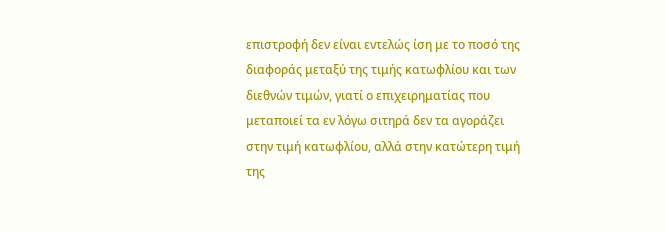επιστροφή δεν είναι εντελώς ίση με το ποσό της διαφοράς μεταξύ της τιμής κατωφλίου και των διεθνών τιμών, γιατί ο επιχειρηματίας που μεταποιεί τα εν λόγω σιτηρά δεν τα αγοράζει στην τιμή κατωφλίου, αλλά στην κατώτερη τιμή της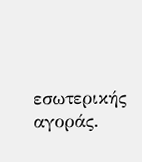εσωτερικής αγοράς.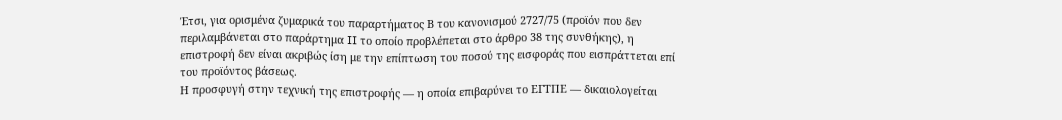Έτσι, για ορισμένα ζυμαρικά του παραρτήματος Β του κανονισμού 2727/75 (προϊόν που δεν περιλαμβάνεται στο παράρτημα II το οποίο προβλέπεται στο άρθρο 38 της συνθήκης), η επιστροφή δεν είναι ακριβώς ίση με την επίπτωση του ποσού της εισφοράς που εισπράττεται επί του προϊόντος βάσεως.
Η προσφυγή στην τεχνική της επιστροφής — η οποία επιβαρύνει το ΕΓΤΠΕ — δικαιολογείται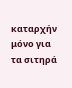καταρχήν μόνο για τα σιτηρά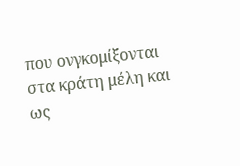που ονγκομίξονται στα κράτη μέλη και ως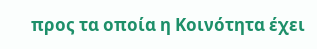προς τα οποία η Κοινότητα έχει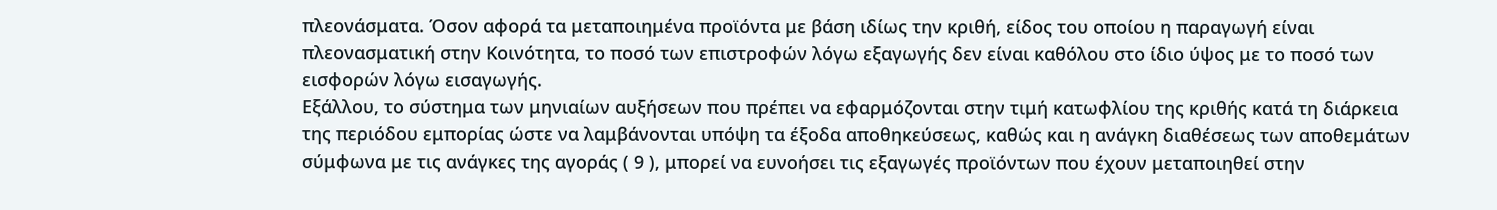πλεονάσματα. Όσον αφορά τα μεταποιημένα προϊόντα με βάση ιδίως την κριθή, είδος του οποίου η παραγωγή είναι πλεονασματική στην Κοινότητα, το ποσό των επιστροφών λόγω εξαγωγής δεν είναι καθόλου στο ίδιο ύψος με το ποσό των εισφορών λόγω εισαγωγής.
Εξάλλου, το σύστημα των μηνιαίων αυξήσεων που πρέπει να εφαρμόζονται στην τιμή κατωφλίου της κριθής κατά τη διάρκεια της περιόδου εμπορίας ώστε να λαμβάνονται υπόψη τα έξοδα αποθηκεύσεως, καθώς και η ανάγκη διαθέσεως των αποθεμάτων σύμφωνα με τις ανάγκες της αγοράς ( 9 ), μπορεί να ευνοήσει τις εξαγωγές προϊόντων που έχουν μεταποιηθεί στην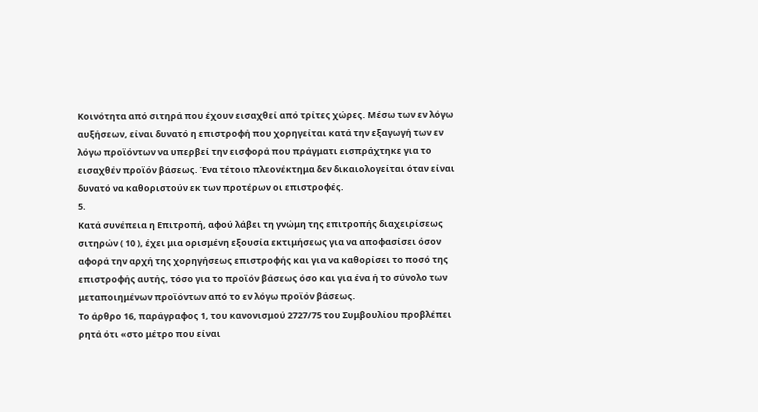Κοινότητα από σιτηρά που έχουν εισαχθεί από τρίτες χώρες. Μέσω των εν λόγω αυξήσεων, είναι δυνατό η επιστροφή που χορηγείται κατά την εξαγωγή των εν λόγω προϊόντων να υπερβεί την εισφορά που πράγματι εισπράχτηκε για το εισαχθέν προϊόν βάσεως. Ένα τέτοιο πλεονέκτημα δεν δικαιολογείται όταν είναι δυνατό να καθοριστούν εκ των προτέρων οι επιστροφές.
5.
Κατά συνέπεια η Επιτροπή, αφού λάβει τη γνώμη της επιτροπής διαχειρίσεως σιτηρών ( 10 ), έχει μια ορισμένη εξουσία εκτιμήσεως για να αποφασίσει όσον αφορά την αρχή της χορηγήσεως επιστροφής και για να καθορίσει το ποσό της επιστροφής αυτής, τόσο για το προϊόν βάσεως όσο και για ένα ή το σύνολο των μεταποιημένων προϊόντων από το εν λόγω προϊόν βάσεως.
Το άρθρο 16, παράγραφος 1, του κανονισμού 2727/75 του Συμβουλίου προβλέπει ρητά ότι «στο μέτρο που είναι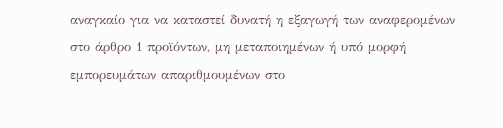αναγκαίο για να καταστεί δυνατή η εξαγωγή των αναφερομένων στο άρθρο 1 προϊόντων, μη μεταποιημένων ή υπό μορφή εμπορευμάτων απαριθμουμένων στο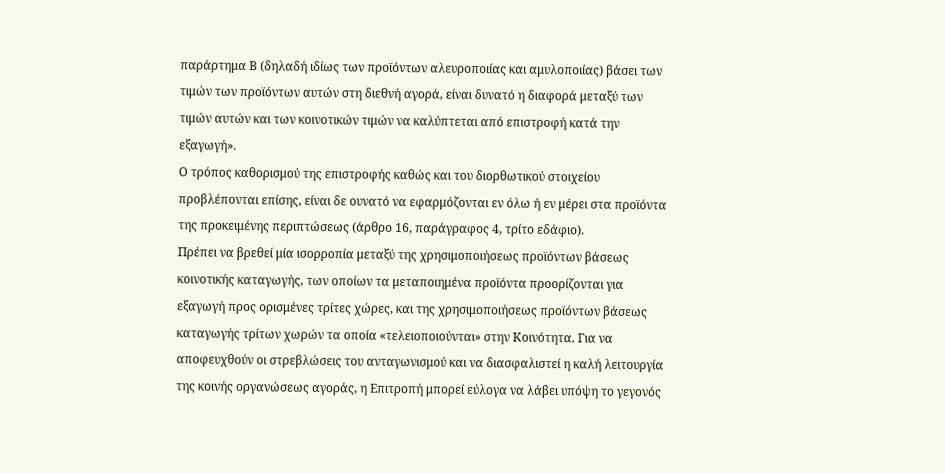παράρτημα Β (δηλαδή ιδίως των προϊόντων αλευροποιίας και αμυλοποιίας) βάσει των τιμών των προϊόντων αυτών στη διεθνή αγορά, είναι δυνατό η διαφορά μεταξύ των τιμών αυτών και των κοινοτικών τιμών να καλύπτεται από επιστροφή κατά την εξαγωγή».
Ο τρόπος καθορισμού της επιστροφής καθώς και του διορθωτικού στοιχείου προβλέπονται επίσης, είναι δε ουνατό να εφαρμόζονται εν όλω ή εν μέρει στα προϊόντα της προκειμένης περιπτώσεως (άρθρο 16, παράγραφος 4, τρίτο εδάφιο).
Πρέπει να βρεθεί μία ισορροπία μεταξύ της χρησιμοποιήσεως προϊόντων βάσεως κοινοτικής καταγωγής, των οποίων τα μεταποιημένα προϊόντα προορίζονται για εξαγωγή προς ορισμένες τρίτες χώρες, και της χρησιμοποιήσεως προϊόντων βάσεως καταγωγής τρίτων χωρών τα οποία «τελειοποιούνται» στην Κοινότητα. Για να αποφευχθούν οι στρεβλώσεις του ανταγωνισμού και να διασφαλιστεί η καλή λειτουργία της κοινής οργανώσεως αγοράς, η Επιτροπή μπορεί εύλογα να λάβει υπόψη το γεγονός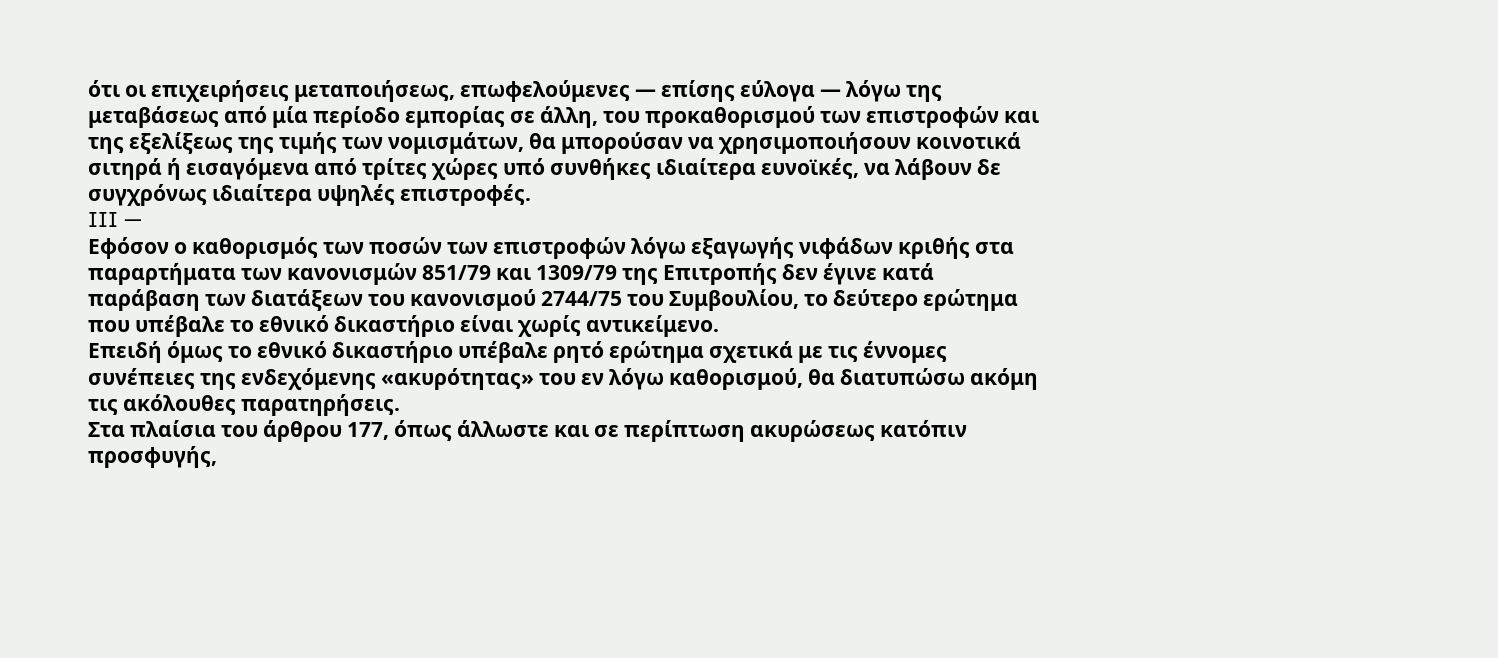ότι οι επιχειρήσεις μεταποιήσεως, επωφελούμενες — επίσης εύλογα — λόγω της μεταβάσεως από μία περίοδο εμπορίας σε άλλη, του προκαθορισμού των επιστροφών και της εξελίξεως της τιμής των νομισμάτων, θα μπορούσαν να χρησιμοποιήσουν κοινοτικά σιτηρά ή εισαγόμενα από τρίτες χώρες υπό συνθήκες ιδιαίτερα ευνοϊκές, να λάβουν δε συγχρόνως ιδιαίτερα υψηλές επιστροφές.
III —
Εφόσον ο καθορισμός των ποσών των επιστροφών λόγω εξαγωγής νιφάδων κριθής στα παραρτήματα των κανονισμών 851/79 και 1309/79 της Επιτροπής δεν έγινε κατά παράβαση των διατάξεων του κανονισμού 2744/75 του Συμβουλίου, το δεύτερο ερώτημα που υπέβαλε το εθνικό δικαστήριο είναι χωρίς αντικείμενο.
Επειδή όμως το εθνικό δικαστήριο υπέβαλε ρητό ερώτημα σχετικά με τις έννομες συνέπειες της ενδεχόμενης «ακυρότητας» του εν λόγω καθορισμού, θα διατυπώσω ακόμη τις ακόλουθες παρατηρήσεις.
Στα πλαίσια του άρθρου 177, όπως άλλωστε και σε περίπτωση ακυρώσεως κατόπιν προσφυγής,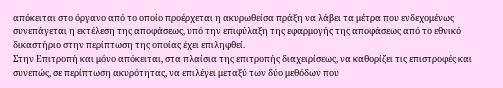απόκειται στο όργανο από το οποίο προέρχεται η ακυρωθείσα πράξη να λάβει τα μέτρα που ενδεχομένως συνεπάγεται η εκτέλεση της αποφάσεως, υπό την επιφύλαξη της εφαρμογής της αποφάσεως από το εθνικό δικαστήριο στην περίπτωση της οποίας έχει επιληφθεί.
Στην Επιτροπή και μόνο απόκειται, στα πλαίσια της επιτροπής διαχειρίσεως, να καθορίζει τις επιστροφές και συνεπώς, σε περίπτωση ακυρότητας, να επιλέγει μεταξύ των δύο μεθόδων που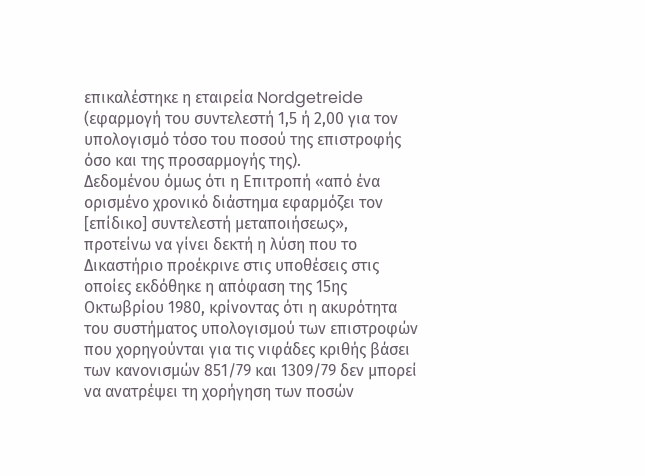επικαλέστηκε η εταιρεία Nordgetreide (εφαρμογή του συντελεστή 1,5 ή 2,00 για τον υπολογισμό τόσο του ποσού της επιστροφής όσο και της προσαρμογής της).
Δεδομένου όμως ότι η Επιτροπή «από ένα ορισμένο χρονικό διάστημα εφαρμόζει τον [επίδικο] συντελεστή μεταποιήσεως», προτείνω να γίνει δεκτή η λύση που το Δικαστήριο προέκρινε στις υποθέσεις στις οποίες εκδόθηκε η απόφαση της 15ης Οκτωβρίου 1980, κρίνοντας ότι η ακυρότητα του συστήματος υπολογισμού των επιστροφών που χορηγούνται για τις νιφάδες κριθής βάσει των κανονισμών 851/79 και 1309/79 δεν μπορεί να ανατρέψει τη χορήγηση των ποσών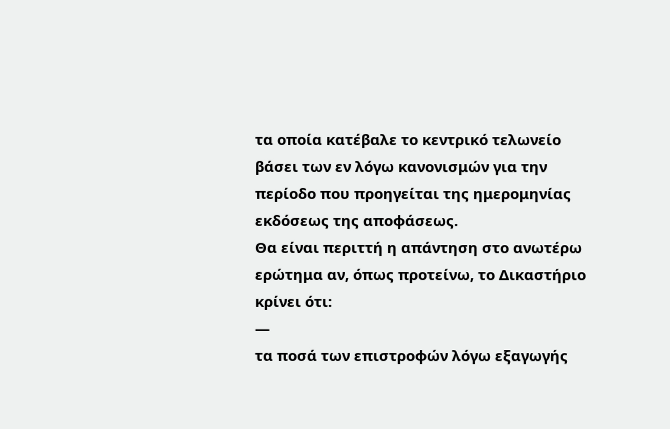τα οποία κατέβαλε το κεντρικό τελωνείο βάσει των εν λόγω κανονισμών για την περίοδο που προηγείται της ημερομηνίας εκδόσεως της αποφάσεως.
Θα είναι περιττή η απάντηση στο ανωτέρω ερώτημα αν, όπως προτείνω, το Δικαστήριο κρίνει ότι:
—
τα ποσά των επιστροφών λόγω εξαγωγής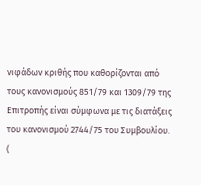νιφάδων κριθής που καθορίζονται από τους κανονισμούς 851/79 και 1309/79 της Επιτροπής είναι σύμφωνα με τις διατάξεις του κανονισμού 2744/75 του Συμβουλίου.
(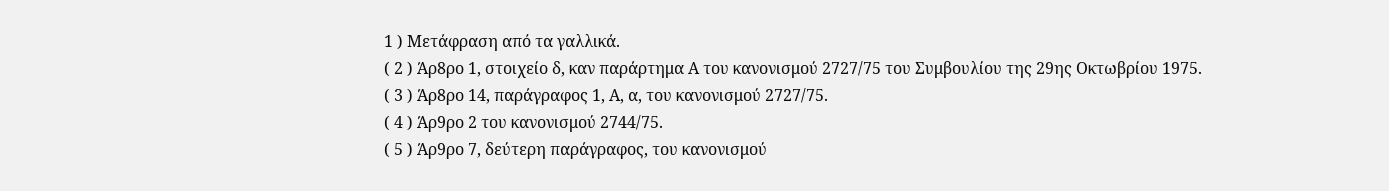1 ) Μετάφραση από τα γαλλικά.
( 2 ) Άρ8ρο 1, στοιχείο δ, καν παράρτημα Α του κανονισμού 2727/75 του Συμβουλίου της 29ης Οκτωβρίου 1975.
( 3 ) Άρ8ρο 14, παράγραφος 1, Α, α, του κανονισμού 2727/75.
( 4 ) Άρ9ρο 2 του κανονισμού 2744/75.
( 5 ) Άρ9ρο 7, δεύτερη παράγραφος, του κανονισμού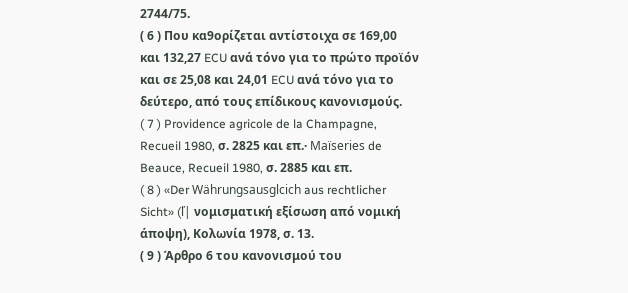2744/75.
( 6 ) Που κα9ορίζεται αντίστοιχα σε 169,00 και 132,27 ECU ανά τόνο για το πρώτο προϊόν και σε 25,08 και 24,01 ECU ανά τόνο για το δεύτερο, από τους επίδικους κανονισμούς.
( 7 ) Providence agricole de la Champagne, Recueil 1980, σ. 2825 και επ.· Maïseries de Beauce, Recueil 1980, σ. 2885 και επ.
( 8 ) «Der Währungsausglcich aus rechtlicher Sicht» (ľ| νομισματική εξίσωση από νομική άποψη), Κολωνία 1978, σ. 13.
( 9 ) Άρθρο 6 του κανονισμού του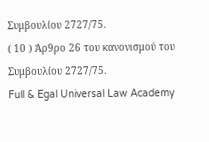Συμβουλίου 2727/75.
( 10 ) Άρ9ρο 26 του κανονισμού του Συμβουλίου 2727/75.
Full & Egal Universal Law Academy